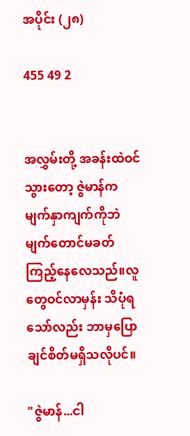အပိုင်း (၂၈)

455 49 2


အလွှမ်းတို့ အခန်းထဲဝင်သွားတော့ ဇွဲမာန်က မျက်နှာကျက်ကိုဘဲ မျက်တောင်မခတ် ကြည့်နေလေသည်။လူတွေဝင်လာမှန်း သိပုံရသော်လည်း ဘာမှပြောချင်စိတ်မရှိသလိုပင်။

"ဇွဲမာန်...ငါ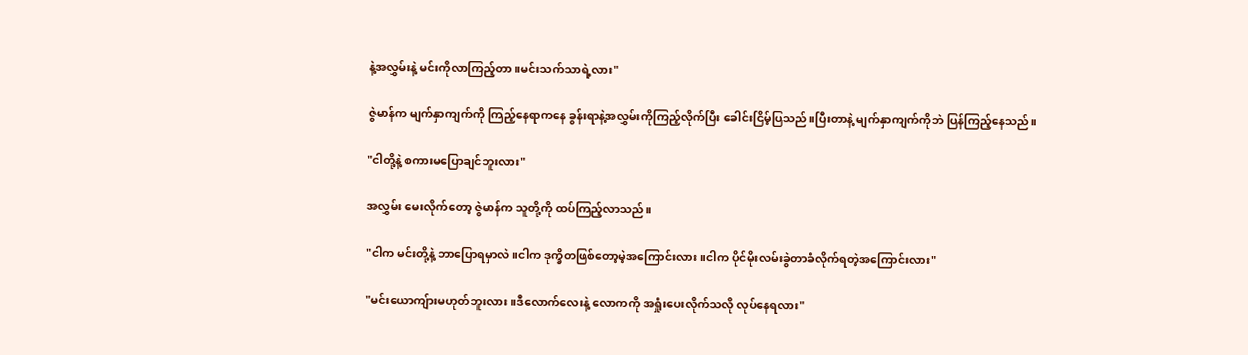နဲ့အလွှမ်းနဲ့ မင်းကိုလာကြည့်တာ။မင်းသက်သာရဲ့လား"

ဇွဲမာန်က မျက်နှာကျက်ကို ကြည့်နေရာကနေ ခွန်းရာနဲ့အလွှမ်းကိုကြည့်လိုက်ပြီး ခေါင်းငြိမ့်ပြသည်။ပြီးတာနဲ့ မျက်နှာကျက်ကိုဘဲ ပြန်ကြည့်နေသည်။

"ငါတို့နဲ့ စကားမပြောချင်ဘူးလား"

အလွှမ်း မေးလိုက်တော့ ဇွဲမာန်က သူတို့ကို ထပ်ကြည့်လာသည်။

"ငါက မင်းတို့နဲ့ ဘာပြောရမှာလဲ။ငါက ဒုက္ခိတဖြစ်တော့မဲ့အကြောင်းလား။ငါက ပိုင်မိုးလမ်းခွဲတာခံလိုက်ရတဲ့အကြောင်းလား"

"မင်းယောကျ်ားမဟုတ်ဘူးလား။ဒီလောက်လေးနဲ့ လောကကို အရှုံးပေးလိုက်သလို လုပ်နေရလား"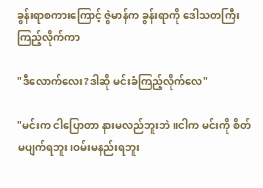ခွန်းရာစကားကြောင့် ဇွဲမာန်က ခွန်းရာကို ဒေါသတကြီး ကြည့်လိုက်ကာ

"ဒီလောက်လေး?ဒါဆို မင်းခံကြည့်လိုက်လေ"

"မင်းက ငါပြောတာ နားမလည်ဘူးဘဲ။ငါက မင်းကို စိတ်မပျက်ရဘူး၊ဝမ်းမနည်းရဘူး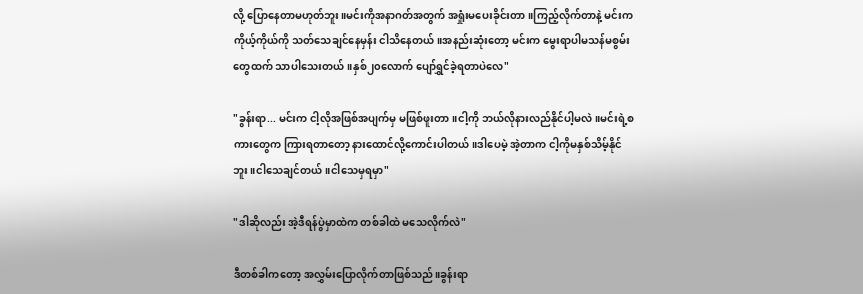လို့ ပြောနေတာမဟုတ်ဘူး။မင်းကိုအနာဂတ်အတွက် အရှုံးမပေးခိုင်းတာ။ကြည့်လိုက်တာနဲ့ မင်းက ကိုယ့်ကိုယ်ကို သတ်သေချင်နေမှန်း ငါသိနေတယ်။အနည်းဆုံးတော့ မင်းက မွေးရာပါမသန်မစွမ်းတွေထက် သာပါသေးတယ်။နှစ်၂၀လောက် ပျော်ရွှင်ခဲ့ရတာပဲလေ"

"ခွန်းရာ... မင်းက ငါ့လိုအဖြစ်အပျက်မှ မဖြစ်ဖူးတာ။ငါ့ကို ဘယ်လိုနားလည်နိုင်ပါ့မလဲ။မင်းရဲ့စကားတွေက ကြားရတာတော့ နားထောင်လို့ကောင်းပါတယ်။ဒါပေမဲ့ အဲ့တာက ငါ့ကိုမနှစ်သိမ့်နိုင်ဘူး။ငါသေချင်တယ်။ငါသေမှရမှာ"

"ဒါဆိုလည်း အဲ့ဒီရန်ပွဲမှာထဲက တစ်ခါထဲ မသေလိုက်လဲ"

ဒီတစ်ခါကတော့ အလွှမ်းပြောလိုက်တာဖြစ်သည်။ခွန်းရာ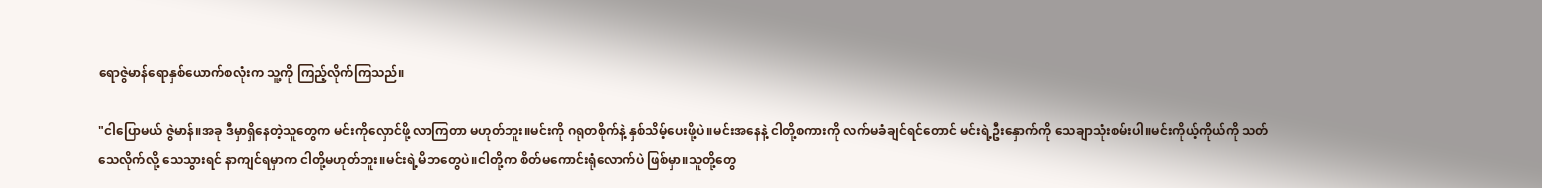ရောဇွဲမာန်ရောနှစ်ယောက်စလုံးက သူ့ကို ကြည့်လိုက်ကြသည်။

"ငါပြောမယ် ဇွဲမာန်။အခု ဒီမှာရှိနေတဲ့သူတွေက မင်းကိုလှောင်ဖို့ လာကြတာ မဟုတ်ဘူး။မင်းကို ဂရုတစိုက်နဲ့ နှစ်သိမ့်ပေးဖို့ပဲ။မင်းအနေနဲ့ ငါတို့စကားကို လက်မခံချင်ရင်တောင် မင်းရဲ့ဦးနှောက်ကို သေချာသုံးစမ်းပါ။မင်းကိုယ့်ကိုယ်ကို သတ်သေလိုက်လို့ သေသွားရင် နာကျင်ရမှာက ငါတို့မဟုတ်ဘူး။မင်းရဲ့မိဘတွေပဲ။ငါတို့က စိတ်မကောင်းရုံလောက်ပဲ ဖြစ်မှာ။သူတို့တွေ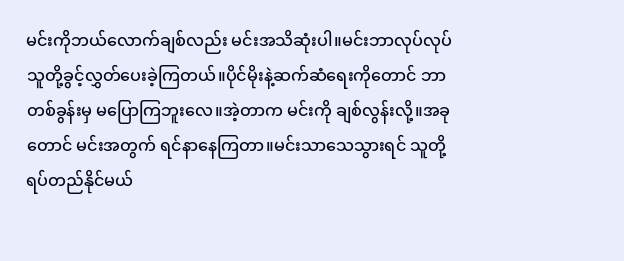မင်းကိုဘယ်လောက်ချစ်လည်း မင်းအသိဆုံးပါ။မင်းဘာလုပ်လုပ် သူတို့ခွင့်လွှတ်ပေးခဲ့ကြတယ်။ပိုင်မိုးနဲ့ဆက်ဆံရေးကိုတောင် ဘာတစ်ခွန်းမှ မပြောကြဘူးလေ။အဲ့တာက မင်းကို ချစ်လွန်းလို့။အခုတောင် မင်းအတွက် ရင်နာနေကြတာ။မင်းသာသေသွားရင် သူတို့ရပ်တည်နိုင်မယ်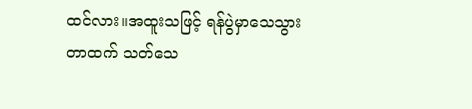ထင်လား။အထူးသဖြင့် ရန်ပွဲမှာသေသွားတာထက် သတ်သေ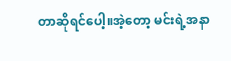တာဆိုရင်ပေါ့။အဲ့တော့ မင်းရဲ့အနာ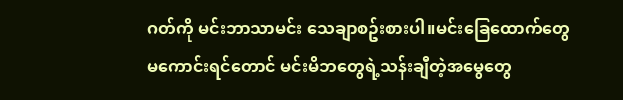ဂတ်ကို မင်းဘာသာမင်း သေချာစဥ်းစားပါ။မင်းခြေထောက်တွေမကောင်းရင်တောင် မင်းမိဘတွေရဲ့သန်းချီတဲ့အမွေတွေ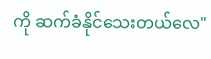ကို ဆက်ခံနိုင်သေးတယ်လေ"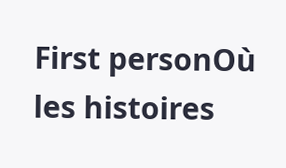First personOù les histoires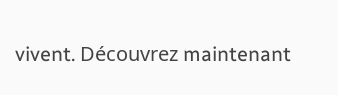vivent. Découvrez maintenant